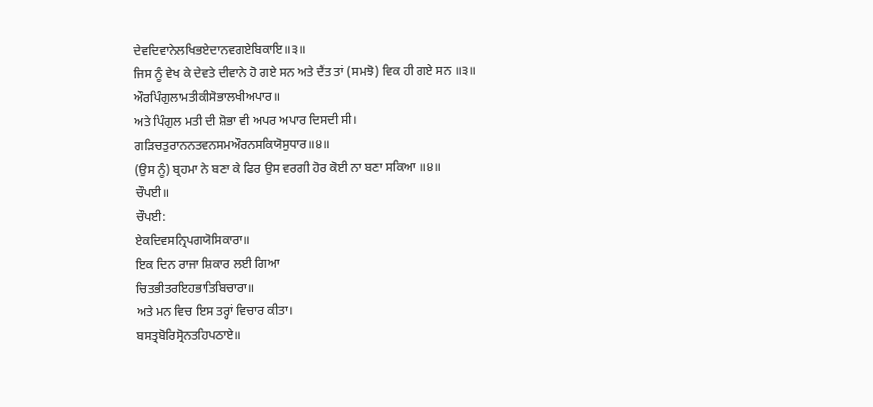ਦੇਵਦਿਵਾਨੇਲਖਿਭਏਦਾਨਵਗਏਬਿਕਾਇ॥੩॥
ਜਿਸ ਨੂੰ ਵੇਖ ਕੇ ਦੇਵਤੇ ਦੀਵਾਨੇ ਹੋ ਗਏ ਸਨ ਅਤੇ ਦੈਂਤ ਤਾਂ (ਸਮਝੋ) ਵਿਕ ਹੀ ਗਏ ਸਨ ॥੩॥
ਔਰਪਿੰਗੁਲਾਮਤੀਕੀਸੋਭਾਲਖੀਅਪਾਰ॥
ਅਤੇ ਪਿੰਗੁਲ ਮਤੀ ਦੀ ਸ਼ੋਭਾ ਵੀ ਅਪਰ ਅਪਾਰ ਦਿਸਦੀ ਸੀ।
ਗੜਿਚਤੁਰਾਨਨਤਵਨਸਮਔਰਨਸਕਿਯੋਸੁਧਾਰ॥੪॥
(ਉਸ ਨੂੰ) ਬ੍ਰਹਮਾ ਨੇ ਬਣਾ ਕੇ ਫਿਰ ਉਸ ਵਰਗੀ ਹੋਰ ਕੋਈ ਨਾ ਬਣਾ ਸਕਿਆ ॥੪॥
ਚੌਪਈ॥
ਚੌਪਈ:
ਏਕਦਿਵਸਨ੍ਰਿਪਗਯੋਸਿਕਾਰਾ॥
ਇਕ ਦਿਨ ਰਾਜਾ ਸ਼ਿਕਾਰ ਲਈ ਗਿਆ
ਚਿਤਭੀਤਰਇਹਭਾਤਿਬਿਚਾਰਾ॥
ਅਤੇ ਮਨ ਵਿਚ ਇਸ ਤਰ੍ਹਾਂ ਵਿਚਾਰ ਕੀਤਾ।
ਬਸਤ੍ਰਬੋਰਿਸ੍ਰੋਨਤਹਿਪਠਾਏ॥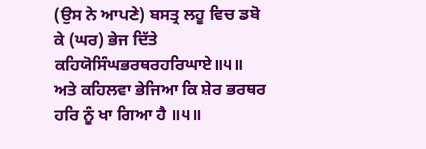(ਉਸ ਨੇ ਆਪਣੇ) ਬਸਤ੍ਰ ਲਹੂ ਵਿਚ ਡਬੋ ਕੇ (ਘਰ) ਭੇਜ ਦਿੱਤੇ
ਕਹਿਯੋਸਿੰਘਭਰਥਰਹਰਿਘਾਏ॥੫॥
ਅਤੇ ਕਹਿਲਵਾ ਭੇਜਿਆ ਕਿ ਸ਼ੇਰ ਭਰਥਰ ਹਰਿ ਨੂੰ ਖਾ ਗਿਆ ਹੈ ॥੫॥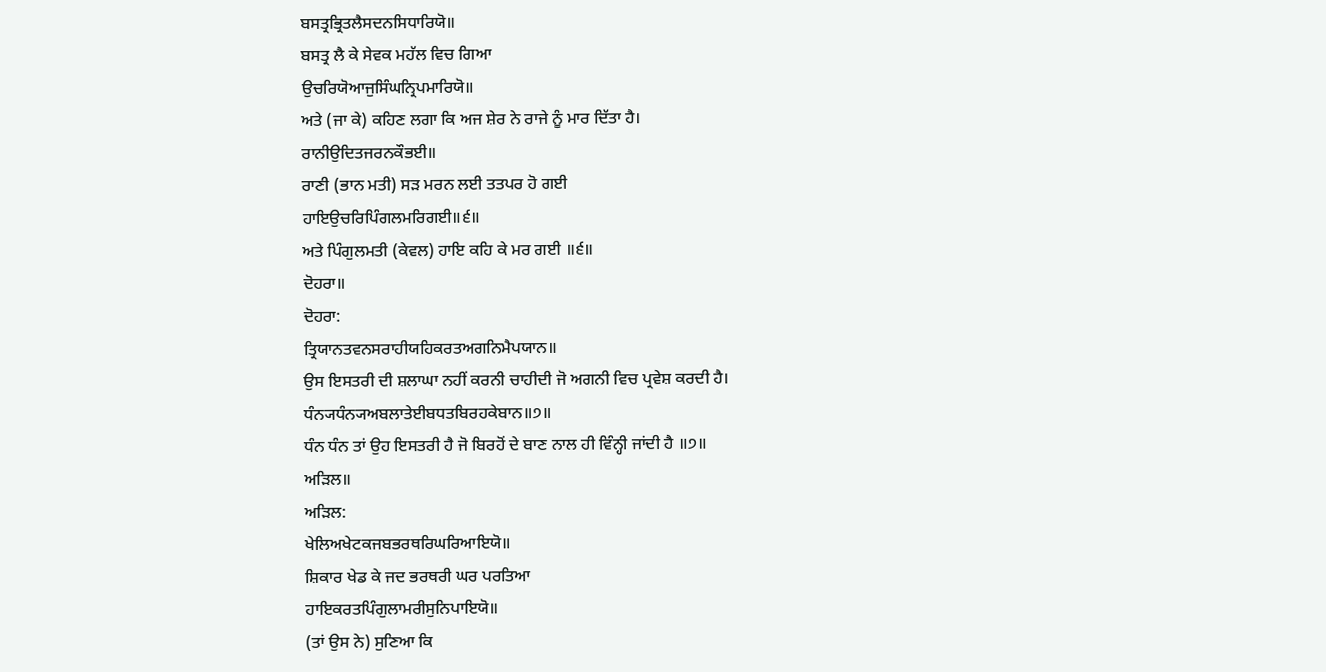ਬਸਤ੍ਰਭ੍ਰਿਤਲੈਸਦਨਸਿਧਾਰਿਯੋ॥
ਬਸਤ੍ਰ ਲੈ ਕੇ ਸੇਵਕ ਮਹੱਲ ਵਿਚ ਗਿਆ
ਉਚਰਿਯੋਆਜੁਸਿੰਘਨ੍ਰਿਪਮਾਰਿਯੋ॥
ਅਤੇ (ਜਾ ਕੇ) ਕਹਿਣ ਲਗਾ ਕਿ ਅਜ ਸ਼ੇਰ ਨੇ ਰਾਜੇ ਨੂੰ ਮਾਰ ਦਿੱਤਾ ਹੈ।
ਰਾਨੀਉਦਿਤਜਰਨਕੌਭਈ॥
ਰਾਣੀ (ਭਾਨ ਮਤੀ) ਸੜ ਮਰਨ ਲਈ ਤਤਪਰ ਹੋ ਗਈ
ਹਾਇਉਚਰਿਪਿੰਗਲਮਰਿਗਈ॥੬॥
ਅਤੇ ਪਿੰਗੁਲਮਤੀ (ਕੇਵਲ) ਹਾਇ ਕਹਿ ਕੇ ਮਰ ਗਈ ॥੬॥
ਦੋਹਰਾ॥
ਦੋਹਰਾ:
ਤ੍ਰਿਯਾਨਤਵਨਸਰਾਹੀਯਹਿਕਰਤਅਗਨਿਮੈਪਯਾਨ॥
ਉਸ ਇਸਤਰੀ ਦੀ ਸ਼ਲਾਘਾ ਨਹੀਂ ਕਰਨੀ ਚਾਹੀਦੀ ਜੋ ਅਗਨੀ ਵਿਚ ਪ੍ਰਵੇਸ਼ ਕਰਦੀ ਹੈ।
ਧੰਨ੍ਯਧੰਨ੍ਯਅਬਲਾਤੇਈਬਧਤਬਿਰਹਕੇਬਾਨ॥੭॥
ਧੰਨ ਧੰਨ ਤਾਂ ਉਹ ਇਸਤਰੀ ਹੈ ਜੋ ਬਿਰਹੋਂ ਦੇ ਬਾਣ ਨਾਲ ਹੀ ਵਿੰਨ੍ਹੀ ਜਾਂਦੀ ਹੈ ॥੭॥
ਅੜਿਲ॥
ਅੜਿਲ:
ਖੇਲਿਅਖੇਟਕਜਬਭਰਥਰਿਘਰਿਆਇਯੋ॥
ਸ਼ਿਕਾਰ ਖੇਡ ਕੇ ਜਦ ਭਰਥਰੀ ਘਰ ਪਰਤਿਆ
ਹਾਇਕਰਤਪਿੰਗੁਲਾਮਰੀਸੁਨਿਪਾਇਯੋ॥
(ਤਾਂ ਉਸ ਨੇ) ਸੁਣਿਆ ਕਿ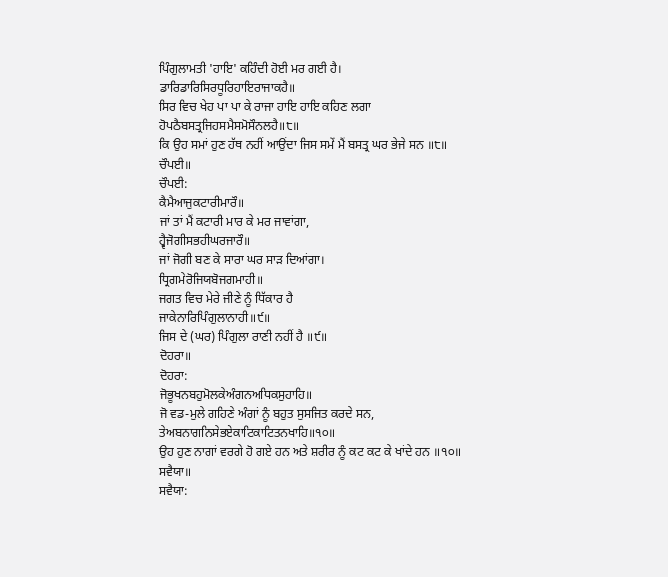ਪਿੰਗੁਲਾਮਤੀ 'ਹਾਇ' ਕਹਿੰਦੀ ਹੋਈ ਮਰ ਗਈ ਹੈ।
ਡਾਰਿਡਾਰਿਸਿਰਧੂਰਿਹਾਇਰਾਜਾਕਹੈ॥
ਸਿਰ ਵਿਚ ਖੇਹ ਪਾ ਪਾ ਕੇ ਰਾਜਾ ਹਾਇ ਹਾਇ ਕਹਿਣ ਲਗਾ
ਹੋਪਠੈਬਸਤ੍ਰਜਿਹਸਮੈਸਮੋਸੌਨਲਹੈ॥੮॥
ਕਿ ਉਹ ਸਮਾਂ ਹੁਣ ਹੱਥ ਨਹੀਂ ਆਉਂਦਾ ਜਿਸ ਸਮੇਂ ਮੈਂ ਬਸਤ੍ਰ ਘਰ ਭੇਜੇ ਸਨ ॥੮॥
ਚੌਪਈ॥
ਚੌਪਈ:
ਕੈਮੈਆਜੁਕਟਾਰੀਮਾਰੌ॥
ਜਾਂ ਤਾਂ ਮੈਂ ਕਟਾਰੀ ਮਾਰ ਕੇ ਮਰ ਜਾਵਾਂਗਾ,
ਹ੍ਵੈਜੋਗੀਸਭਹੀਘਰਜਾਰੌ॥
ਜਾਂ ਜੋਗੀ ਬਣ ਕੇ ਸਾਰਾ ਘਰ ਸਾੜ ਦਿਆਂਗਾ।
ਧ੍ਰਿਗਮੇਰੋਜਿਯਬੋਜਗਮਾਹੀ॥
ਜਗਤ ਵਿਚ ਮੇਰੇ ਜੀਣੇ ਨੂੰ ਧਿੱਕਾਰ ਹੈ
ਜਾਕੇਨਾਰਿਪਿੰਗੁਲਾਨਾਹੀ॥੯॥
ਜਿਸ ਦੇ (ਘਰ) ਪਿੰਗੁਲਾ ਰਾਣੀ ਨਹੀਂ ਹੈ ॥੯॥
ਦੋਹਰਾ॥
ਦੋਹਰਾ:
ਜੋਭੂਖਨਬਹੁਮੋਲਕੇਅੰਗਨਅਧਿਕਸੁਹਾਹਿ॥
ਜੋ ਵਡ-ਮੁਲੇ ਗਹਿਣੇ ਅੰਗਾਂ ਨੂੰ ਬਹੁਤ ਸੁਸਜਿਤ ਕਰਦੇ ਸਨ,
ਤੇਅਬਨਾਗਨਿਸੇਭਏਕਾਟਿਕਾਟਿਤਨਖਾਹਿ॥੧੦॥
ਉਹ ਹੁਣ ਨਾਗਾਂ ਵਰਗੇ ਹੋ ਗਏ ਹਨ ਅਤੇ ਸ਼ਰੀਰ ਨੂੰ ਕਟ ਕਟ ਕੇ ਖਾਂਦੇ ਹਨ ॥੧੦॥
ਸਵੈਯਾ॥
ਸਵੈਯਾ: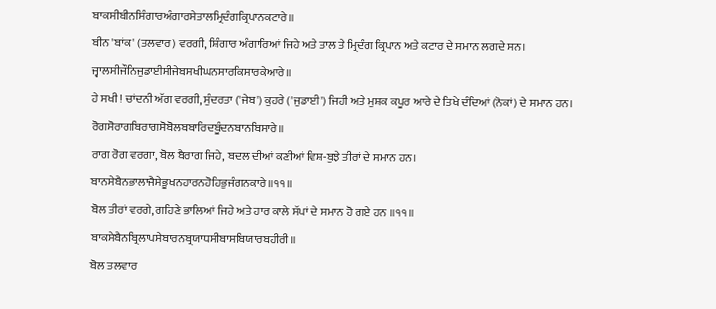ਬਾਕਸੀਬੀਨਸਿੰਗਾਰਅੰਗਾਰਸੇਤਾਲਮ੍ਰਿਦੰਗਕ੍ਰਿਪਾਨਕਟਾਰੇ॥
ਬੀਨ 'ਬਾਂਕ' (ਤਲਵਾਰ) ਵਰਗੀ, ਸ਼ਿੰਗਾਰ ਅੰਗਾਰਿਆਂ ਜਿਹੇ ਅਤੇ ਤਾਲ ਤੇ ਮ੍ਰਿਦੰਗ ਕ੍ਰਿਪਾਨ ਅਤੇ ਕਟਾਰ ਦੇ ਸਮਾਨ ਲਗਦੇ ਸਨ।
ਜ੍ਵਾਲਸੀਜੌਨਿਜੁਡਾਈਸੀਜੇਬਸਖੀਘਨਸਾਰਕਿਸਾਰਕੇਆਰੇ॥
ਹੇ ਸਖੀ! ਚਾਂਦਨੀ ਅੱਗ ਵਰਗੀ, ਸੁੰਦਰਤਾ ('ਜੇਬ') ਕੁਹਰੇ ('ਜੁਡਾਈ') ਜਿਹੀ ਅਤੇ ਮੁਸ਼ਕ ਕਪੂਰ ਆਰੇ ਦੇ ਤਿਖੇ ਦੰਦਿਆਂ (ਨੋਕਾਂ) ਦੇ ਸਮਾਨ ਹਨ।
ਰੋਗਸੋਰਾਗਬਿਰਾਗਸੋਬੋਲਬਬਾਰਿਦਬੂੰਦਨਬਾਨਬਿਸਾਰੇ॥
ਰਾਗ ਰੋਗ ਵਰਗਾ, ਬੋਲ ਬੈਰਾਗ ਜਿਹੇ, ਬਦਲ ਦੀਆਂ ਕਣੀਆਂ ਵਿਸ਼-ਬੁਝੇ ਤੀਰਾਂ ਦੇ ਸਮਾਨ ਹਨ।
ਬਾਨਸੇਬੈਨਭਾਲਾਜੈਸੇਭੂਖਨਹਾਰਨਹੋਹਿਭੁਜੰਗਨਕਾਰੇ॥੧੧॥
ਬੋਲ ਤੀਰਾਂ ਵਰਗੇ, ਗਹਿਣੇ ਭਾਲਿਆਂ ਜਿਹੇ ਅਤੇ ਹਾਰ ਕਾਲੇ ਸੱਪਾਂ ਦੇ ਸਮਾਨ ਹੋ ਗਏ ਹਨ ॥੧੧॥
ਬਾਕਸੇਬੈਨਬ੍ਰਿਲਾਪਸੇਬਾਰਨਬ੍ਰਯਾਧਸੀਬਾਸਬਿਯਾਰਬਹੀਰੀ॥
ਬੋਲ ਤਲਵਾਰ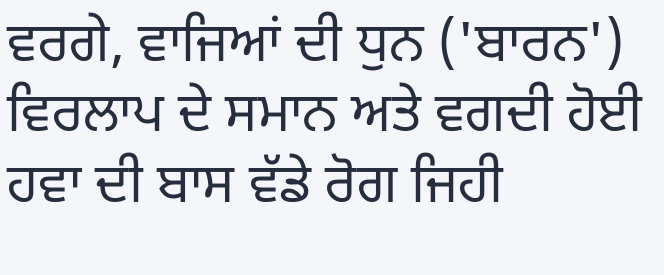ਵਰਗੇ, ਵਾਜਿਆਂ ਦੀ ਧੁਨ ('ਬਾਰਨ') ਵਿਰਲਾਪ ਦੇ ਸਮਾਨ ਅਤੇ ਵਗਦੀ ਹੋਈ ਹਵਾ ਦੀ ਬਾਸ ਵੱਡੇ ਰੋਗ ਜਿਹੀ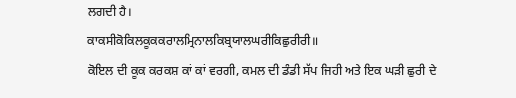ਲਗਦੀ ਹੈ।
ਕਾਕਸੀਕੋਕਿਲਕੂਕਕਰਾਲਮ੍ਰਿਨਾਲਕਿਬ੍ਰਯਾਲਘਰੀਕਿਛੁਰੀਰੀ॥
ਕੋਇਲ ਦੀ ਕੂਕ ਕਰਕਸ਼ ਕਾਂ ਕਾਂ ਵਰਗੀ, ਕਮਲ ਦੀ ਡੰਡੀ ਸੱਪ ਜਿਹੀ ਅਤੇ ਇਕ ਘੜੀ ਛੁਰੀ ਦੇ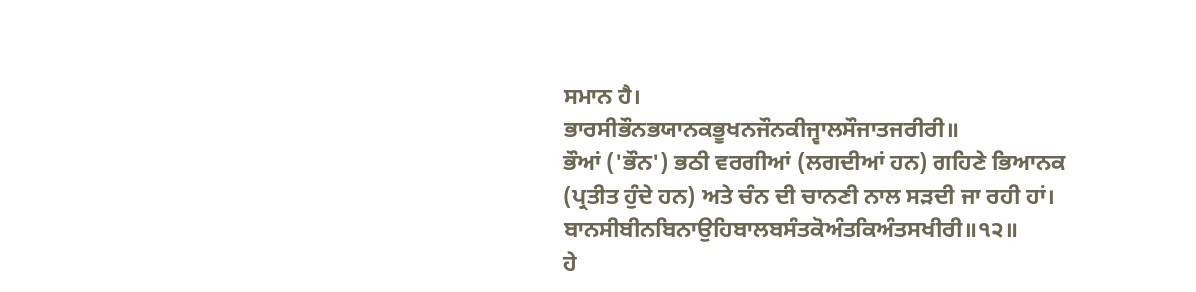ਸਮਾਨ ਹੈ।
ਭਾਰਸੀਭੌਨਭਯਾਨਕਭੂਖਨਜੌਨਕੀਜ੍ਵਾਲਸੌਜਾਤਜਰੀਰੀ॥
ਭੌਆਂ ('ਭੌਨ') ਭਠੀ ਵਰਗੀਆਂ (ਲਗਦੀਆਂ ਹਨ) ਗਹਿਣੇ ਭਿਆਨਕ (ਪ੍ਰਤੀਤ ਹੁੰਦੇ ਹਨ) ਅਤੇ ਚੰਨ ਦੀ ਚਾਨਣੀ ਨਾਲ ਸੜਦੀ ਜਾ ਰਹੀ ਹਾਂ।
ਬਾਨਸੀਬੀਨਬਿਨਾਉਹਿਬਾਲਬਸੰਤਕੋਅੰਤਕਿਅੰਤਸਖੀਰੀ॥੧੨॥
ਹੇ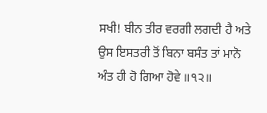ਸਖੀ! ਬੀਨ ਤੀਰ ਵਰਗੀ ਲਗਦੀ ਹੈ ਅਤੇ ਉਸ ਇਸਤਰੀ ਤੋਂ ਬਿਨਾ ਬਸੰਤ ਤਾਂ ਮਾਨੋ ਅੰਤ ਹੀ ਹੋ ਗਿਆ ਹੋਵੇ ॥੧੨॥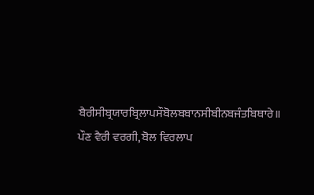ਬੈਰੀਸੀਬ੍ਰਯਾਰਬ੍ਰਿਲਾਪਸੌਬੋਲਬਬਾਨਸੀਬੀਨਬਜੰਤਬਿਥਾਰੇ॥
ਪੌਣ ਵੈਰੀ ਵਰਗੀ, ਬੋਲ ਵਿਰਲਾਪ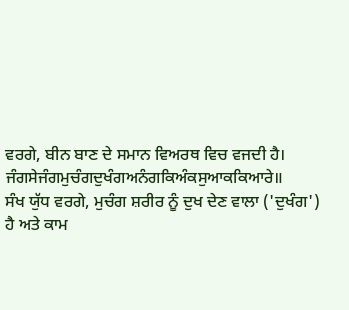ਵਰਗੇ, ਬੀਨ ਬਾਣ ਦੇ ਸਮਾਨ ਵਿਅਰਥ ਵਿਚ ਵਜਦੀ ਹੈ।
ਜੰਗਸੇਜੰਗਮੁਚੰਗਦੁਖੰਗਅਨੰਗਕਿਅੰਕਸੁਆਕਕਿਆਰੇ॥
ਸੰਖ ਯੁੱਧ ਵਰਗੇ, ਮੁਚੰਗ ਸ਼ਰੀਰ ਨੂੰ ਦੁਖ ਦੇਣ ਵਾਲਾ ('ਦੁਖੰਗ') ਹੈ ਅਤੇ ਕਾਮ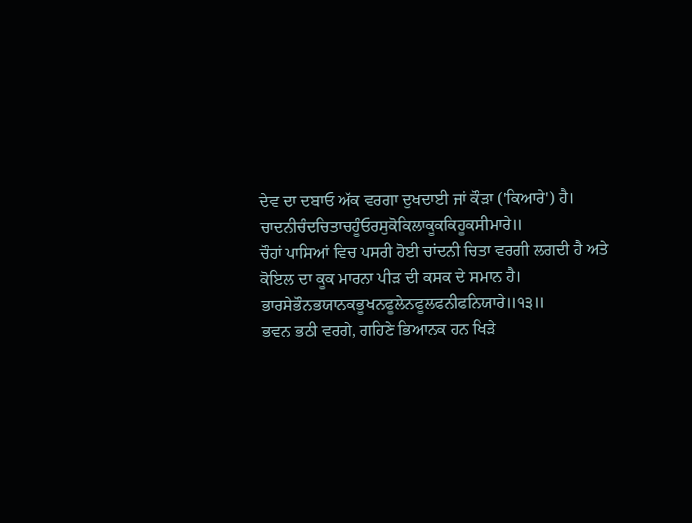ਦੇਵ ਦਾ ਦਬਾਓ ਅੱਕ ਵਰਗਾ ਦੁਖਦਾਈ ਜਾਂ ਕੌੜਾ ('ਕਿਆਰੇ') ਹੈ।
ਚਾਦਨੀਚੰਦਚਿਤਾਚਹੂੰਓਰਸੁਕੋਕਿਲਾਕੂਕਕਿਹੂਕਸੀਮਾਰੇ॥
ਚੌਹਾਂ ਪਾਸਿਆਂ ਵਿਚ ਪਸਰੀ ਹੋਈ ਚਾਂਦਨੀ ਚਿਤਾ ਵਰਗੀ ਲਗਦੀ ਹੈ ਅਤੇ ਕੋਇਲ ਦਾ ਕੂਕ ਮਾਰਨਾ ਪੀੜ ਦੀ ਕਸਕ ਦੇ ਸਮਾਨ ਹੈ।
ਭਾਰਸੇਭੌਨਭਯਾਨਕਭੂਖਨਫੂਲੇਨਫੂਲਫਨੀਫਨਿਯਾਰੇ॥੧੩॥
ਭਵਨ ਭਠੀ ਵਰਗੇ, ਗਹਿਣੇ ਭਿਆਨਕ ਹਨ ਖਿੜੇ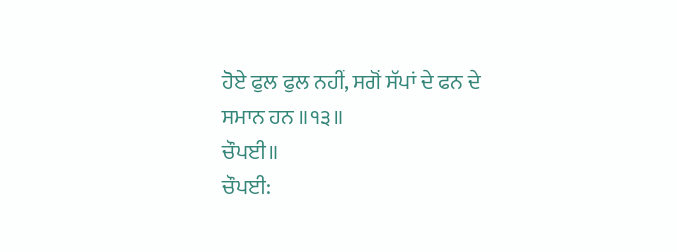ਹੋਏ ਫੁਲ ਫੁਲ ਨਹੀਂ, ਸਗੋਂ ਸੱਪਾਂ ਦੇ ਫਨ ਦੇ ਸਮਾਨ ਹਨ ॥੧੩॥
ਚੌਪਈ॥
ਚੌਪਈ: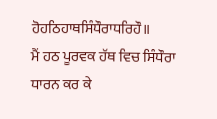ਹੋਹਠਿਹਾਥਸਿੰਧੌਰਾਧਰਿਹੌ॥
ਮੈਂ ਹਠ ਪੂਰਵਕ ਹੱਥ ਵਿਚ ਸਿੰਧੌਰਾ ਧਾਰਨ ਕਰ ਕੇ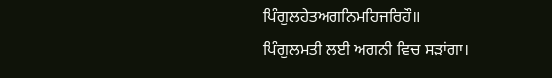ਪਿੰਗੁਲਹੇਤਅਗਨਿਮਹਿਜਰਿਹੌ॥
ਪਿੰਗੁਲਮਤੀ ਲਈ ਅਗਨੀ ਵਿਚ ਸੜਾਂਗਾ।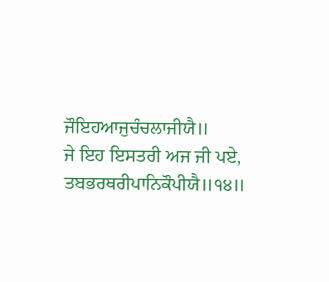ਜੌਇਹਆਜੁਚੰਚਲਾਜੀਯੈ॥
ਜੇ ਇਹ ਇਸਤਰੀ ਅਜ ਜੀ ਪਏ,
ਤਬਭਰਥਰੀਪਾਨਿਕੌਪੀਯੈ॥੧੪॥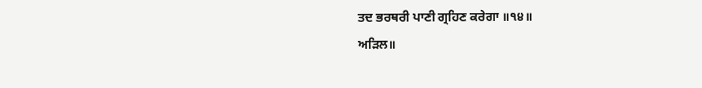ਤਦ ਭਰਥਰੀ ਪਾਣੀ ਗ੍ਰਹਿਣ ਕਰੇਗਾ ॥੧੪॥
ਅੜਿਲ॥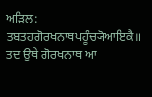ਅੜਿਲ:
ਤਬਤਹਗੋਰਖਨਾਥਪਹੂੰਚ੍ਯੋਆਇਕੈ॥
ਤਦ ਉਥੇ ਗੋਰਖਨਾਥ ਆ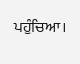ਪਹੁੰਚਿਆ।